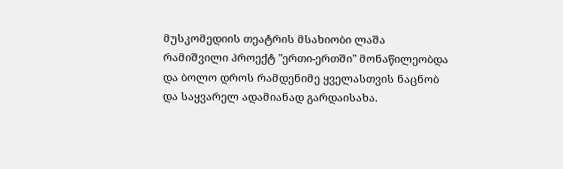მუსკომედიის თეატრის მსახიობი ლაშა რამიშვილი პროექტ "ერთი-ერთში" მონაწილეობდა და ბოლო დროს რამდენიმე ყველასთვის ნაცნობ და საყვარელ ადამიანად გარდაისახა.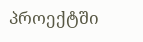პროექტში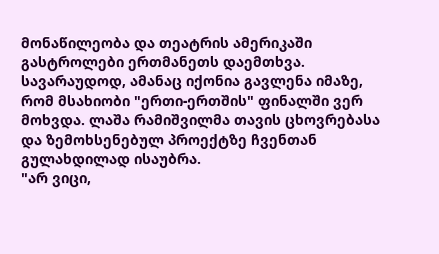მონაწილეობა და თეატრის ამერიკაში გასტროლები ერთმანეთს დაემთხვა. სავარაუდოდ, ამანაც იქონია გავლენა იმაზე, რომ მსახიობი "ერთი-ერთშის" ფინალში ვერ მოხვდა. ლაშა რამიშვილმა თავის ცხოვრებასა და ზემოხსენებულ პროექტზე ჩვენთან გულახდილად ისაუბრა.
"არ ვიცი,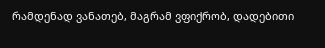რამდენად ვანათებ, მაგრამ ვფიქრობ, დადებითი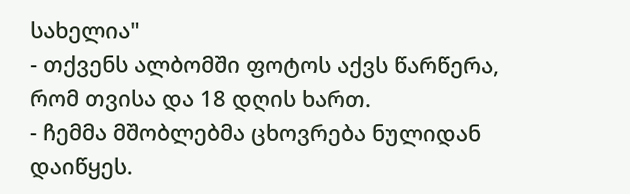სახელია"
- თქვენს ალბომში ფოტოს აქვს წარწერა, რომ თვისა და 18 დღის ხართ.
- ჩემმა მშობლებმა ცხოვრება ნულიდან დაიწყეს.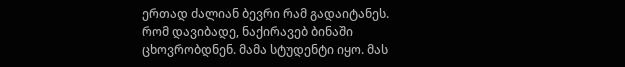ერთად ძალიან ბევრი რამ გადაიტანეს. რომ დავიბადე, ნაქირავებ ბინაში ცხოვრობდნენ. მამა სტუდენტი იყო. მას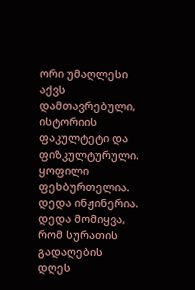ორი უმაღლესი აქვს დამთავრებული, ისტორიის ფაკულტეტი და ფიზკულტურული. ყოფილი ფეხბურთელია. დედა ინჟინერია. დედა მომიყვა, რომ სურათის გადაღების დღეს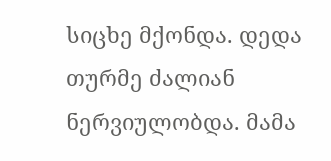სიცხე მქონდა. დედა თურმე ძალიან ნერვიულობდა. მამა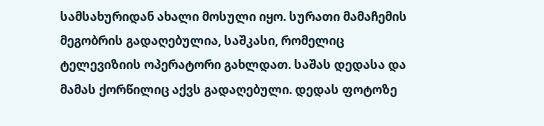სამსახურიდან ახალი მოსული იყო. სურათი მამაჩემის მეგობრის გადაღებულია, საშკასი, რომელიც ტელევიზიის ოპერატორი გახლდათ. საშას დედასა და მამას ქორწილიც აქვს გადაღებული. დედას ფოტოზე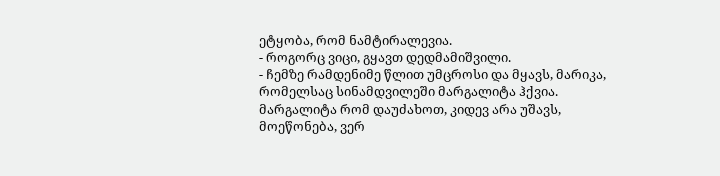ეტყობა, რომ ნამტირალევია.
- როგორც ვიცი, გყავთ დედმამიშვილი.
- ჩემზე რამდენიმე წლით უმცროსი და მყავს, მარიკა, რომელსაც სინამდვილეში მარგალიტა ჰქვია. მარგალიტა რომ დაუძახოთ, კიდევ არა უშავს, მოეწონება, ვერ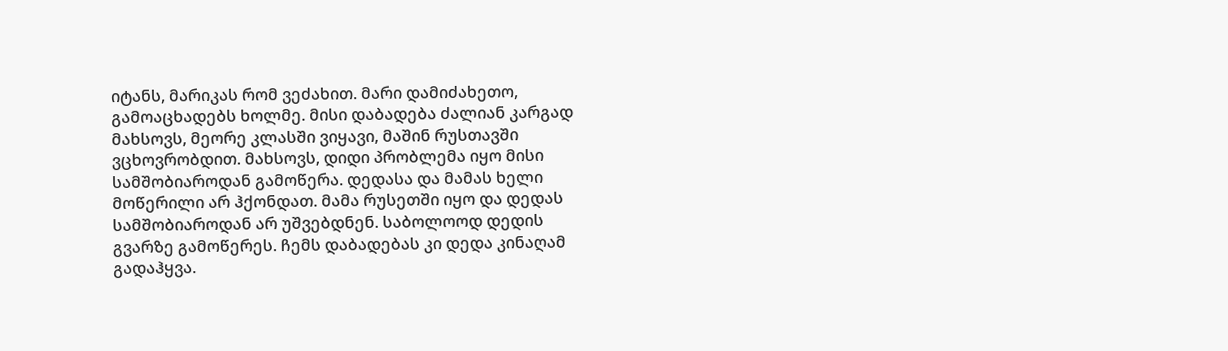იტანს, მარიკას რომ ვეძახით. მარი დამიძახეთო, გამოაცხადებს ხოლმე. მისი დაბადება ძალიან კარგად მახსოვს, მეორე კლასში ვიყავი, მაშინ რუსთავში ვცხოვრობდით. მახსოვს, დიდი პრობლემა იყო მისი სამშობიაროდან გამოწერა. დედასა და მამას ხელი მოწერილი არ ჰქონდათ. მამა რუსეთში იყო და დედას სამშობიაროდან არ უშვებდნენ. საბოლოოდ დედის გვარზე გამოწერეს. ჩემს დაბადებას კი დედა კინაღამ გადაჰყვა.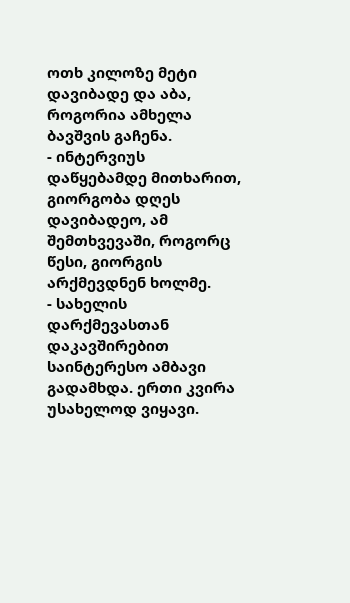ოთხ კილოზე მეტი დავიბადე და აბა, როგორია ამხელა ბავშვის გაჩენა.
- ინტერვიუს დაწყებამდე მითხარით, გიორგობა დღეს დავიბადეო, ამ შემთხვევაში, როგორც წესი, გიორგის არქმევდნენ ხოლმე.
- სახელის დარქმევასთან დაკავშირებით საინტერესო ამბავი გადამხდა. ერთი კვირა უსახელოდ ვიყავი.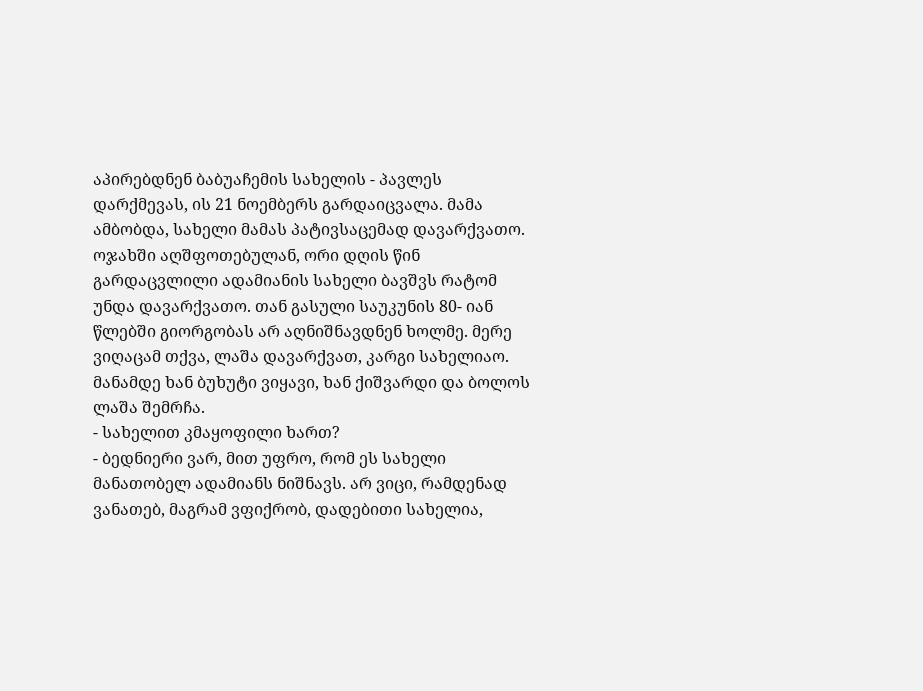აპირებდნენ ბაბუაჩემის სახელის - პავლეს დარქმევას, ის 21 ნოემბერს გარდაიცვალა. მამა ამბობდა, სახელი მამას პატივსაცემად დავარქვათო. ოჯახში აღშფოთებულან, ორი დღის წინ გარდაცვლილი ადამიანის სახელი ბავშვს რატომ უნდა დავარქვათო. თან გასული საუკუნის 80- იან წლებში გიორგობას არ აღნიშნავდნენ ხოლმე. მერე ვიღაცამ თქვა, ლაშა დავარქვათ, კარგი სახელიაო. მანამდე ხან ბუხუტი ვიყავი, ხან ქიშვარდი და ბოლოს ლაშა შემრჩა.
- სახელით კმაყოფილი ხართ?
- ბედნიერი ვარ, მით უფრო, რომ ეს სახელი მანათობელ ადამიანს ნიშნავს. არ ვიცი, რამდენად ვანათებ, მაგრამ ვფიქრობ, დადებითი სახელია,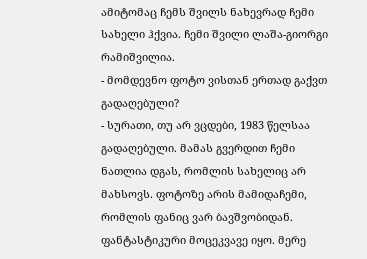ამიტომაც ჩემს შვილს ნახევრად ჩემი სახელი ჰქვია. ჩემი შვილი ლაშა-გიორგი რამიშვილია.
- მომდევნო ფოტო ვისთან ერთად გაქვთ გადაღებული?
- სურათი, თუ არ ვცდები, 1983 წელსაა გადაღებული. მამას გვერდით ჩემი ნათლია დგას, რომლის სახელიც არ მახსოვს. ფოტოზე არის მამიდაჩემი, რომლის ფანიც ვარ ბავშვობიდან. ფანტასტიკური მოცეკვავე იყო. მერე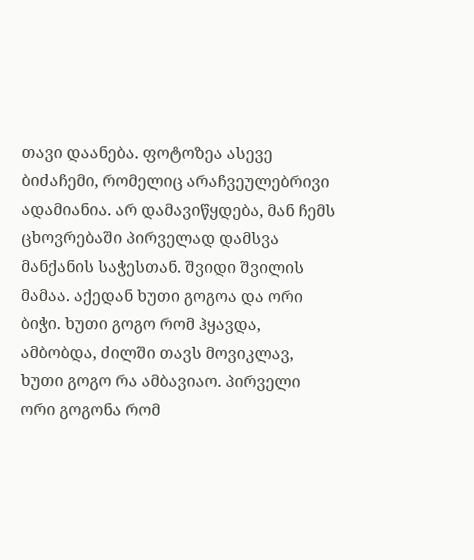თავი დაანება. ფოტოზეა ასევე ბიძაჩემი, რომელიც არაჩვეულებრივი ადამიანია. არ დამავიწყდება, მან ჩემს ცხოვრებაში პირველად დამსვა მანქანის საჭესთან. შვიდი შვილის მამაა. აქედან ხუთი გოგოა და ორი ბიჭი. ხუთი გოგო რომ ჰყავდა, ამბობდა, ძილში თავს მოვიკლავ, ხუთი გოგო რა ამბავიაო. პირველი ორი გოგონა რომ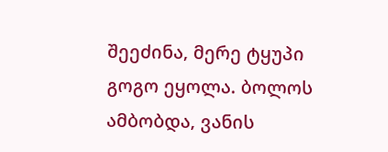შეეძინა, მერე ტყუპი გოგო ეყოლა. ბოლოს ამბობდა, ვანის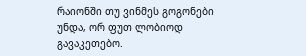რაიონში თუ ვინმეს გოგონები უნდა, ორ ფუთ ლობიოდ გავაკეთებო.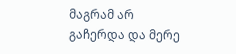მაგრამ არ გაჩერდა და მერე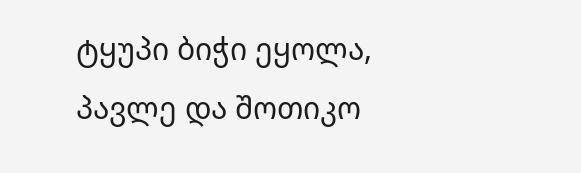ტყუპი ბიჭი ეყოლა, პავლე და შოთიკო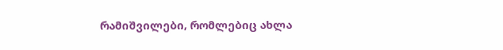რამიშვილები, რომლებიც ახლა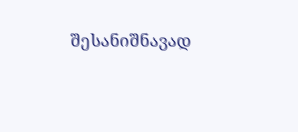შესანიშნავად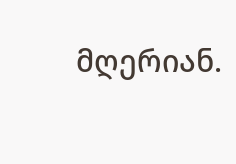მღერიან.